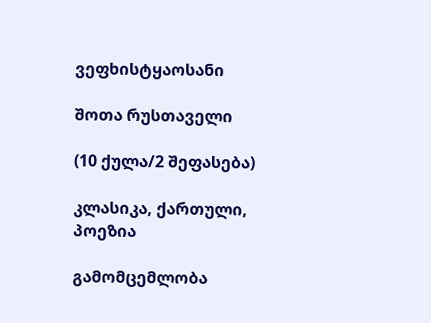ვეფხისტყაოსანი

შოთა რუსთაველი

(10 ქულა/2 შეფასება)

კლასიკა, ქართული, პოეზია

გამომცემლობა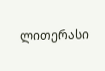ლითერასი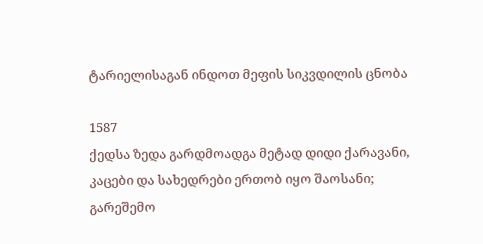ტარიელისაგან ინდოთ მეფის სიკვდილის ცნობა

1587
ქედსა ზედა გარდმოადგა მეტად დიდი ქარავანი,
კაცები და სახედრები ერთობ იყო შაოსანი;
გარეშემო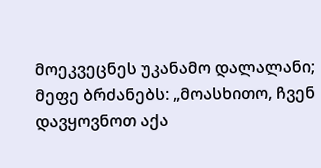მოეკვეცნეს უკანამო დალალანი;
მეფე ბრძანებს: „მოასხითო, ჩვენ დავყოვნოთ აქა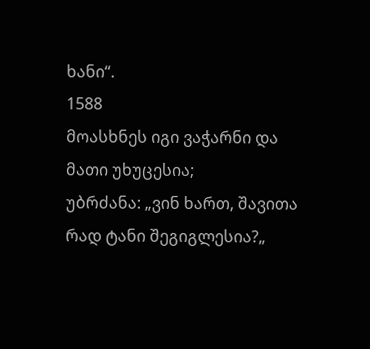ხანი“.
1588
მოასხნეს იგი ვაჭარნი და მათი უხუცესია;
უბრძანა: „ვინ ხართ, შავითა რად ტანი შეგიგლესია?„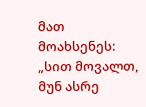მათ მოახსენეს: „სით მოვალთ, მუნ ასრე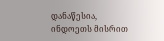დანაწესია,
ინდოეთს მისრით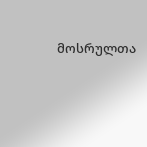მოსრულთა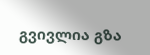გვივლია გზა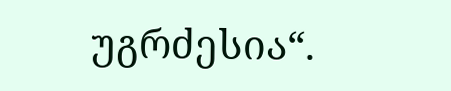უგრძესია“.